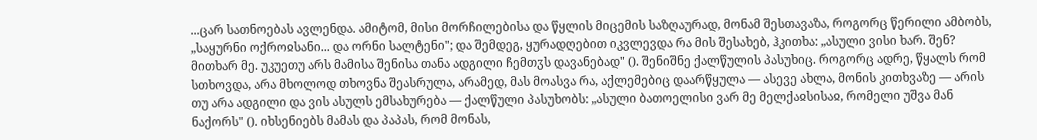...ცარ სათნოებას ავლენდა. ამიტომ, მისი მორჩილებისა და წყლის მიცემის საზღაურად, მონამ შესთავაზა, როგორც წერილი ამბობს, „საყურნი ოქროჲსანი... და ორნი სალტენი"; და შემდეგ, ყურადღებით იკვლევდა რა მის შესახებ, ჰკითხა: „ასული ვისი ხარ. შენ? მითხარ მე. უკუეთუ არს მამისა შენისა თანა ადგილი ჩემთჳს დავანებად" (). შენიშნე ქალწულის პასუხიც. როგორც ადრე, წყალს რომ სთხოვდა, არა მხოლოდ თხოვნა შეასრულა, არამედ, მას მოასვა რა, აქლემებიც დაარწყულა — ასევე ახლა, მონის კითხვაზე — არის თუ არა ადგილი და ვის ასულს ემსახურება — ქალწული პასუხობს: „ასული ბათოელისი ვარ მე მელქაჲსისაჲ, რომელი უშვა მან ნაქორს" (). იხსენიებს მამას და პაპას, რომ მონას,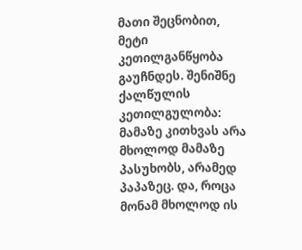მათი შეცნობით, მეტი კეთილგანწყობა გაუჩნდეს. შენიშნე ქალწულის კეთილგულობა: მამაზე კითხვას არა მხოლოდ მამაზე პასუხობს, არამედ პაპაზეც. და, როცა მონამ მხოლოდ ის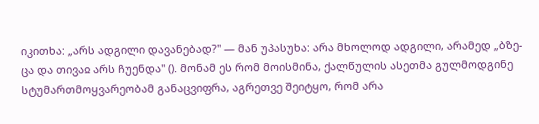იკითხა: „არს ადგილი დავანებად?" — მან უპასუხა: არა მხოლოდ ადგილი, არამედ „ბზე-ცა და თივაჲ არს ჩუენდა" (). მონამ ეს რომ მოისმინა, ქალწულის ასეთმა გულმოდგინე სტუმართმოყვარეობამ განაცვიფრა, აგრეთვე შეიტყო, რომ არა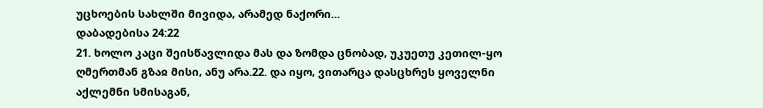უცხოების სახლში მივიდა, არამედ ნაქორი...
დაბადებისა 24:22
21. ხოლო კაცი შეისწავლიდა მას და ზომდა ცნობად, უკუეთუ კეთილ-ყო ღმერთმან გზაჲ მისი, ანუ არა.22. და იყო, ვითარცა დასცხრეს ყოველნი აქლემნი სმისაგან,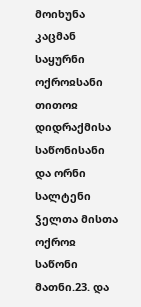მოიხუნა კაცმან საყურნი ოქროჲსანი თითოჲ დიდრაქმისა საწონისანი და ორნი სალტენი ჴელთა მისთა ოქროჲ საწონი მათნი.23. და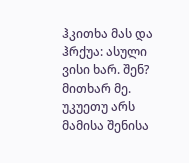ჰკითხა მას და ჰრქუა: ასული ვისი ხარ. შენ? მითხარ მე. უკუეთუ არს მამისა შენისა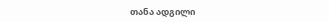თანა ადგილი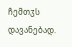ჩემთჳს დავანებად.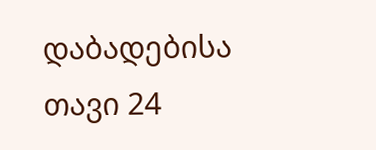დაბადებისა თავი 24